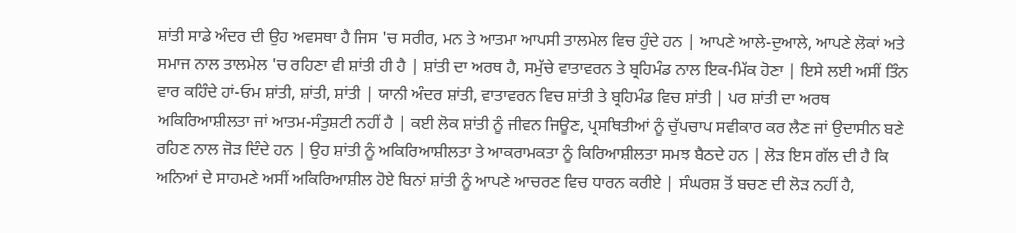ਸ਼ਾਂਤੀ ਸਾਡੇ ਅੰਦਰ ਦੀ ਉਹ ਅਵਸਥਾ ਹੈ ਜਿਸ 'ਚ ਸਰੀਰ, ਮਨ ਤੇ ਆਤਮਾ ਆਪਸੀ ਤਾਲਮੇਲ ਵਿਚ ਹੁੰਦੇ ਹਨ | ਆਪਣੇ ਆਲੇ-ਦੁਆਲੇ, ਆਪਣੇ ਲੋਕਾਂ ਅਤੇ ਸਮਾਜ ਨਾਲ ਤਾਲਮੇਲ 'ਚ ਰਹਿਣਾ ਵੀ ਸ਼ਾਂਤੀ ਹੀ ਹੈ | ਸ਼ਾਂਤੀ ਦਾ ਅਰਥ ਹੈ, ਸਮੁੱਚੇ ਵਾਤਾਵਰਨ ਤੇ ਬ੍ਰਹਿਮੰਡ ਨਾਲ ਇਕ-ਮਿੱਕ ਹੋਣਾ | ਇਸੇ ਲਈ ਅਸੀਂ ਤਿੰਨ ਵਾਰ ਕਹਿੰਦੇ ਹਾਂ-ਓਮ ਸ਼ਾਂਤੀ, ਸ਼ਾਂਤੀ, ਸ਼ਾਂਤੀ | ਯਾਨੀ ਅੰਦਰ ਸ਼ਾਂਤੀ, ਵਾਤਾਵਰਨ ਵਿਚ ਸ਼ਾਂਤੀ ਤੇ ਬ੍ਰਹਿਮੰਡ ਵਿਚ ਸ਼ਾਂਤੀ | ਪਰ ਸ਼ਾਂਤੀ ਦਾ ਅਰਥ ਅਕਿਰਿਆਸ਼ੀਲਤਾ ਜਾਂ ਆਤਮ-ਸੰਤੁਸ਼ਟੀ ਨਹੀਂ ਹੈ | ਕਈ ਲੋਕ ਸ਼ਾਂਤੀ ਨੂੰ ਜੀਵਨ ਜਿਊਣ, ਪ੍ਰਸਥਿਤੀਆਂ ਨੂੰ ਚੁੱਪਚਾਪ ਸਵੀਕਾਰ ਕਰ ਲੈਣ ਜਾਂ ਉਦਾਸੀਨ ਬਣੇ ਰਹਿਣ ਨਾਲ ਜੋੜ ਦਿੰਦੇ ਹਨ | ਉਹ ਸ਼ਾਂਤੀ ਨੂੰ ਅਕਿਰਿਆਸ਼ੀਲਤਾ ਤੇ ਆਕਰਾਮਕਤਾ ਨੂੰ ਕਿਰਿਆਸ਼ੀਲਤਾ ਸਮਝ ਬੈਠਦੇ ਹਨ | ਲੋੜ ਇਸ ਗੱਲ ਦੀ ਹੈ ਕਿ ਅਨਿਆਂ ਦੇ ਸਾਹਮਣੇ ਅਸੀਂ ਅਕਿਰਿਆਸ਼ੀਲ ਹੋਏ ਬਿਨਾਂ ਸ਼ਾਂਤੀ ਨੂੰ ਆਪਣੇ ਆਚਰਣ ਵਿਚ ਧਾਰਨ ਕਰੀਏ | ਸੰਘਰਸ਼ ਤੋਂ ਬਚਣ ਦੀ ਲੋੜ ਨਹੀਂ ਹੈ,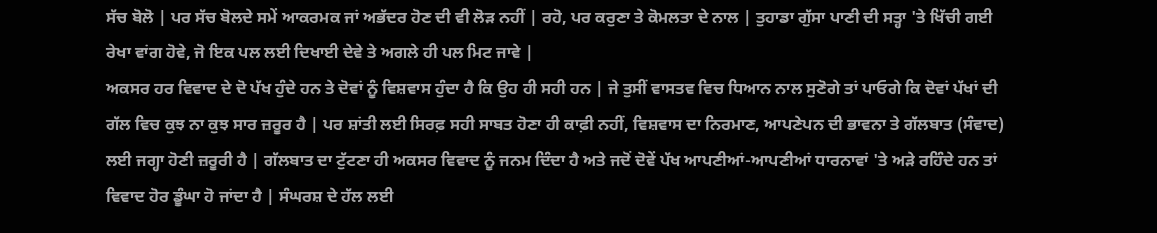ਸੱਚ ਬੋਲੋ | ਪਰ ਸੱਚ ਬੋਲਦੇ ਸਮੇਂ ਆਕਰਮਕ ਜਾਂ ਅਭੱਦਰ ਹੋਣ ਦੀ ਵੀ ਲੋੜ ਨਹੀਂ | ਰਹੋ, ਪਰ ਕਰੁਣਾ ਤੇ ਕੋਮਲਤਾ ਦੇ ਨਾਲ | ਤੁਹਾਡਾ ਗੁੱਸਾ ਪਾਣੀ ਦੀ ਸਤ੍ਹਾ 'ਤੇ ਖਿੱਚੀ ਗਈ ਰੇਖਾ ਵਾਂਗ ਹੋਵੇ, ਜੋ ਇਕ ਪਲ ਲਈ ਦਿਖਾਈ ਦੇਵੇ ਤੇ ਅਗਲੇ ਹੀ ਪਲ ਮਿਟ ਜਾਵੇ |
ਅਕਸਰ ਹਰ ਵਿਵਾਦ ਦੇ ਦੋ ਪੱਖ ਹੁੰਦੇ ਹਨ ਤੇ ਦੋਵਾਂ ਨੂੰ ਵਿਸ਼ਵਾਸ ਹੁੰਦਾ ਹੈ ਕਿ ਉਹ ਹੀ ਸਹੀ ਹਨ | ਜੇ ਤੁਸੀਂ ਵਾਸਤਵ ਵਿਚ ਧਿਆਨ ਨਾਲ ਸੁਣੋਗੇ ਤਾਂ ਪਾਓਗੇ ਕਿ ਦੋਵਾਂ ਪੱਖਾਂ ਦੀ ਗੱਲ ਵਿਚ ਕੁਝ ਨਾ ਕੁਝ ਸਾਰ ਜ਼ਰੂਰ ਹੈ | ਪਰ ਸ਼ਾਂਤੀ ਲਈ ਸਿਰਫ਼ ਸਹੀ ਸਾਬਤ ਹੋਣਾ ਹੀ ਕਾਫ਼ੀ ਨਹੀਂ, ਵਿਸ਼ਵਾਸ ਦਾ ਨਿਰਮਾਣ, ਆਪਣੇਪਨ ਦੀ ਭਾਵਨਾ ਤੇ ਗੱਲਬਾਤ (ਸੰਵਾਦ) ਲਈ ਜਗ੍ਹਾ ਹੋਣੀ ਜ਼ਰੂਰੀ ਹੈ | ਗੱਲਬਾਤ ਦਾ ਟੁੱਟਣਾ ਹੀ ਅਕਸਰ ਵਿਵਾਦ ਨੂੰ ਜਨਮ ਦਿੰਦਾ ਹੈ ਅਤੇ ਜਦੋਂ ਦੋਵੇਂ ਪੱਖ ਆਪਣੀਆਂ-ਆਪਣੀਆਂ ਧਾਰਨਾਵਾਂ 'ਤੇ ਅੜੇ ਰਹਿੰਦੇ ਹਨ ਤਾਂ ਵਿਵਾਦ ਹੋਰ ਡੂੰਘਾ ਹੋ ਜਾਂਦਾ ਹੈ | ਸੰਘਰਸ਼ ਦੇ ਹੱਲ ਲਈ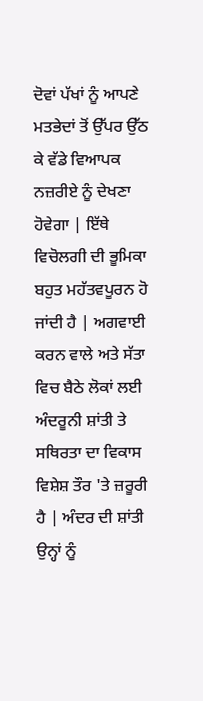ਦੋਵਾਂ ਪੱਖਾਂ ਨੂੰ ਆਪਣੇ ਮਤਭੇਦਾਂ ਤੋਂ ਉੱਪਰ ਉੱਠ ਕੇ ਵੱਡੇ ਵਿਆਪਕ ਨਜ਼ਰੀਏ ਨੂੰ ਦੇਖਣਾ ਹੋਵੇਗਾ | ਇੱਥੇ ਵਿਚੋਲਗੀ ਦੀ ਭੂਮਿਕਾ ਬਹੁਤ ਮਹੱਤਵਪੂਰਨ ਹੋ ਜਾਂਦੀ ਹੈ | ਅਗਵਾਈ ਕਰਨ ਵਾਲੇ ਅਤੇ ਸੱਤਾ ਵਿਚ ਬੈਠੇ ਲੋਕਾਂ ਲਈ ਅੰਦਰੂਨੀ ਸ਼ਾਂਤੀ ਤੇ ਸਥਿਰਤਾ ਦਾ ਵਿਕਾਸ ਵਿਸ਼ੇਸ਼ ਤੌਰ 'ਤੇ ਜ਼ਰੂਰੀ ਹੈ | ਅੰਦਰ ਦੀ ਸ਼ਾਂਤੀ ਉਨ੍ਹਾਂ ਨੂੰ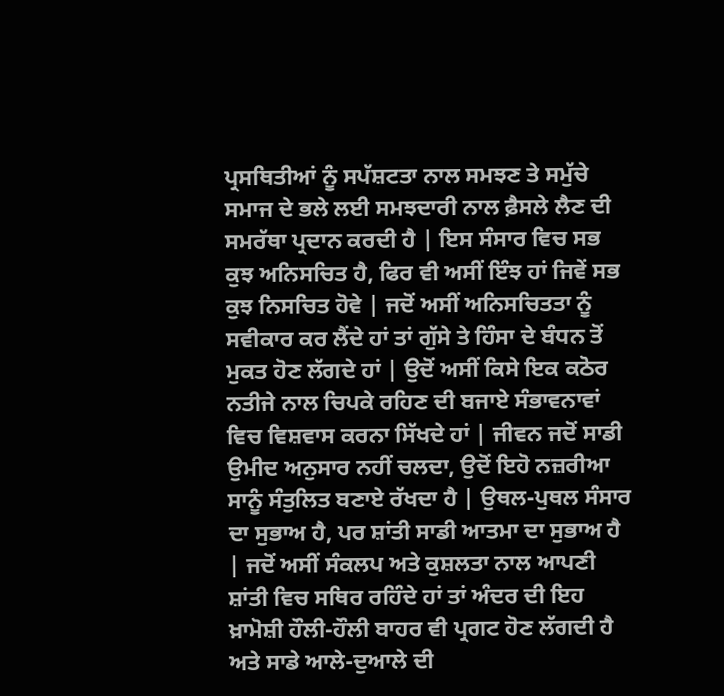ਪ੍ਰਸਥਿਤੀਆਂ ਨੂੰ ਸਪੱਸ਼ਟਤਾ ਨਾਲ ਸਮਝਣ ਤੇ ਸਮੁੱਚੇ ਸਮਾਜ ਦੇ ਭਲੇ ਲਈ ਸਮਝਦਾਰੀ ਨਾਲ ਫ਼ੈਸਲੇ ਲੈਣ ਦੀ ਸਮਰੱਥਾ ਪ੍ਰਦਾਨ ਕਰਦੀ ਹੈ | ਇਸ ਸੰਸਾਰ ਵਿਚ ਸਭ ਕੁਝ ਅਨਿਸਚਿਤ ਹੈ, ਫਿਰ ਵੀ ਅਸੀਂ ਇੰਝ ਹਾਂ ਜਿਵੇਂ ਸਭ ਕੁਝ ਨਿਸਚਿਤ ਹੋਵੇ | ਜਦੋਂ ਅਸੀਂ ਅਨਿਸਚਿਤਤਾ ਨੂੰ ਸਵੀਕਾਰ ਕਰ ਲੈਂਦੇ ਹਾਂ ਤਾਂ ਗੁੱਸੇ ਤੇ ਹਿੰਸਾ ਦੇ ਬੰਧਨ ਤੋਂ ਮੁਕਤ ਹੋਣ ਲੱਗਦੇ ਹਾਂ | ਉਦੋਂ ਅਸੀਂ ਕਿਸੇ ਇਕ ਕਠੋਰ ਨਤੀਜੇ ਨਾਲ ਚਿਪਕੇ ਰਹਿਣ ਦੀ ਬਜਾਏ ਸੰਭਾਵਨਾਵਾਂ ਵਿਚ ਵਿਸ਼ਵਾਸ ਕਰਨਾ ਸਿੱਖਦੇ ਹਾਂ | ਜੀਵਨ ਜਦੋਂ ਸਾਡੀ ਉਮੀਦ ਅਨੁਸਾਰ ਨਹੀਂ ਚਲਦਾ, ਉਦੋਂ ਇਹੋ ਨਜ਼ਰੀਆ ਸਾਨੂੰ ਸੰਤੁਲਿਤ ਬਣਾਏ ਰੱਖਦਾ ਹੈ | ਉਥਲ-ਪੁਥਲ ਸੰਸਾਰ ਦਾ ਸੁਭਾਅ ਹੈ, ਪਰ ਸ਼ਾਂਤੀ ਸਾਡੀ ਆਤਮਾ ਦਾ ਸੁਭਾਅ ਹੈ | ਜਦੋਂ ਅਸੀਂ ਸੰਕਲਪ ਅਤੇ ਕੁਸ਼ਲਤਾ ਨਾਲ ਆਪਣੀ ਸ਼ਾਂਤੀ ਵਿਚ ਸਥਿਰ ਰਹਿੰਦੇ ਹਾਂ ਤਾਂ ਅੰਦਰ ਦੀ ਇਹ ਖ਼ਾਮੋਸ਼ੀ ਹੌਲੀ-ਹੌਲੀ ਬਾਹਰ ਵੀ ਪ੍ਰਗਟ ਹੋਣ ਲੱਗਦੀ ਹੈ ਅਤੇ ਸਾਡੇ ਆਲੇ-ਦੁਆਲੇ ਦੀ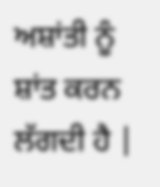ਅਸ਼ਾਂਤੀ ਨੂੰ ਸ਼ਾਂਤ ਕਰਨ ਲੱਗਦੀ ਹੈ |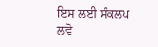ਇਸ ਲਈ ਸੰਕਲਪ ਲਵੋ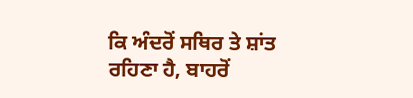ਕਿ ਅੰਦਰੋਂ ਸਥਿਰ ਤੇ ਸ਼ਾਂਤ ਰਹਿਣਾ ਹੈ, ਬਾਹਰੋਂ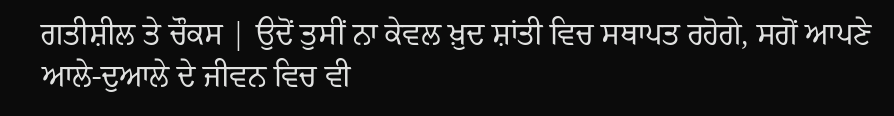ਗਤੀਸ਼ੀਲ ਤੇ ਚੌਕਸ | ਉਦੋਂ ਤੁਸੀਂ ਨਾ ਕੇਵਲ ਖ਼ੁਦ ਸ਼ਾਂਤੀ ਵਿਚ ਸਥਾਪਤ ਰਹੋਗੇ, ਸਗੋਂ ਆਪਣੇ ਆਲੇ-ਦੁਆਲੇ ਦੇ ਜੀਵਨ ਵਿਚ ਵੀ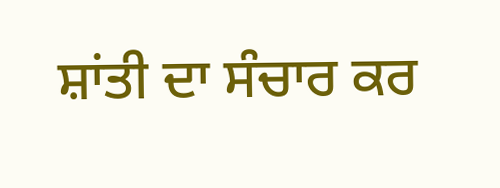ਸ਼ਾਂਤੀ ਦਾ ਸੰਚਾਰ ਕਰ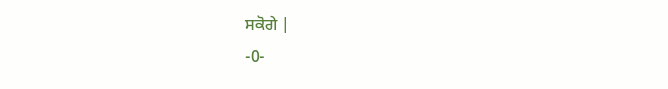ਸਕੋਗੇ |
-0-